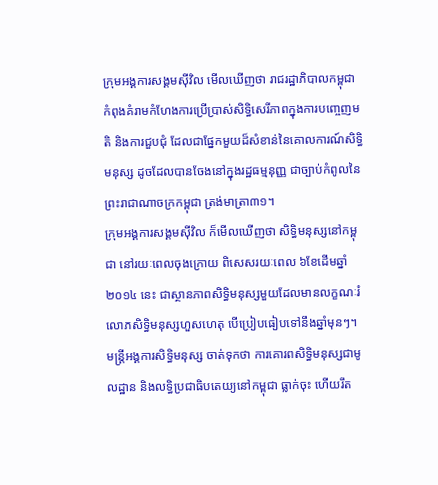ក្រុមអង្គការសង្គមស៊ីវិល មើលឃើញថា រាជរដ្ឋាភិបាលកម្ពុជា កំពុងគំរាមកំហែងការប្រើប្រាស់សិទ្ធិសេរីភាពក្នុងការបញ្ចេញមតិ និងការជួបជុំ ដែលជាផ្នែកមួយដ៏សំខាន់នៃគោលការណ៍សិទ្ធិមនុស្ស ដូចដែលបានចែងនៅក្នុងរដ្ឋធម្មនុញ្ញ ជាច្បាប់កំពូលនៃព្រះរាជាណាចក្រកម្ពុជា ត្រង់មាត្រា៣១។
ក្រុមអង្គការសង្គមស៊ីវិល ក៏មើលឃើញថា សិទ្ធិមនុស្សនៅកម្ពុជា នៅរយៈពេលចុងក្រោយ ពិសេសរយៈពេល ៦ខែដើមឆ្នាំ២០១៤ នេះ ជាស្ថានភាពសិទ្ធិមនុស្សមួយដែលមានលក្ខណៈរំលោភសិទ្ធិមនុស្សហួសហេតុ បើប្រៀបធៀបទៅនឹងឆ្នាំមុនៗ។
មន្ត្រីអង្គការសិទ្ធិមនុស្ស ចាត់ទុកថា ការគោរពសិទ្ធិមនុស្សជាមូលដ្ឋាន និងលទ្ធិប្រជាធិបតេយ្យនៅកម្ពុជា ធ្លាក់ចុះ ហើយរឹត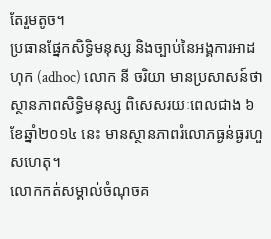តែរួមតូច។
ប្រធានផ្នែកសិទ្ធិមនុស្ស និងច្បាប់នៃអង្គការអាដហុក (adhoc) លោក នី ចរិយា មានប្រសាសន៍ថា ស្ថានភាពសិទ្ធិមនុស្ស ពិសេសរយៈពេលជាង ៦ខែឆ្នាំ២០១៤ នេះ មានស្ថានភាពរំលោភធ្ងន់ធ្ងរហួសហេតុ។
លោកកត់សម្គាល់ចំណុចគ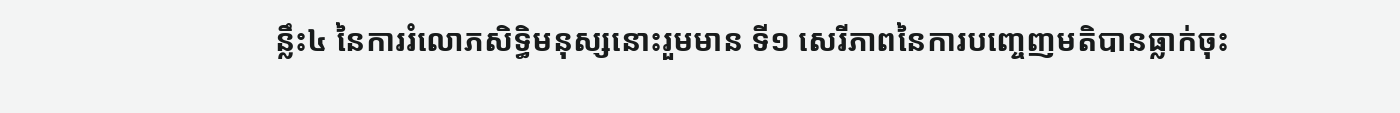ន្លឹះ៤ នៃការរំលោភសិទ្ធិមនុស្សនោះរួមមាន ទី១ សេរីភាពនៃការបញ្ចេញមតិបានធ្លាក់ចុះ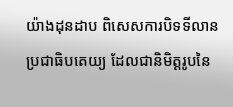យ៉ាងដុនដាប ពិសេសការបិទទីលានប្រជាធិបតេយ្យ ដែលជានិមិត្តរូបនៃ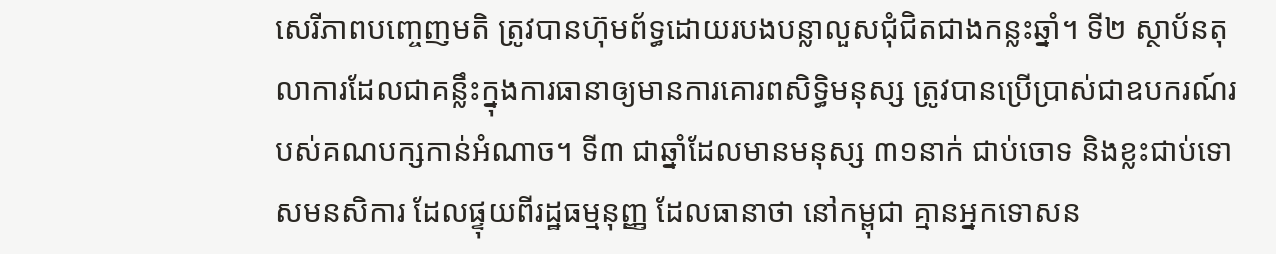សេរីភាពបញ្ចេញមតិ ត្រូវបានហ៊ុមព័ទ្ធដោយរបងបន្លាលួសជុំជិតជាងកន្លះឆ្នាំ។ ទី២ ស្ថាប័នតុលាការដែលជាគន្លឹះក្នុងការធានាឲ្យមានការគោរពសិទ្ធិមនុស្ស ត្រូវបានប្រើប្រាស់ជាឧបករណ៍របស់គណបក្សកាន់អំណាច។ ទី៣ ជាឆ្នាំដែលមានមនុស្ស ៣១នាក់ ជាប់ចោទ និងខ្លះជាប់ទោសមនសិការ ដែលផ្ទុយពីរដ្ឋធម្មនុញ្ញ ដែលធានាថា នៅកម្ពុជា គ្មានអ្នកទោសន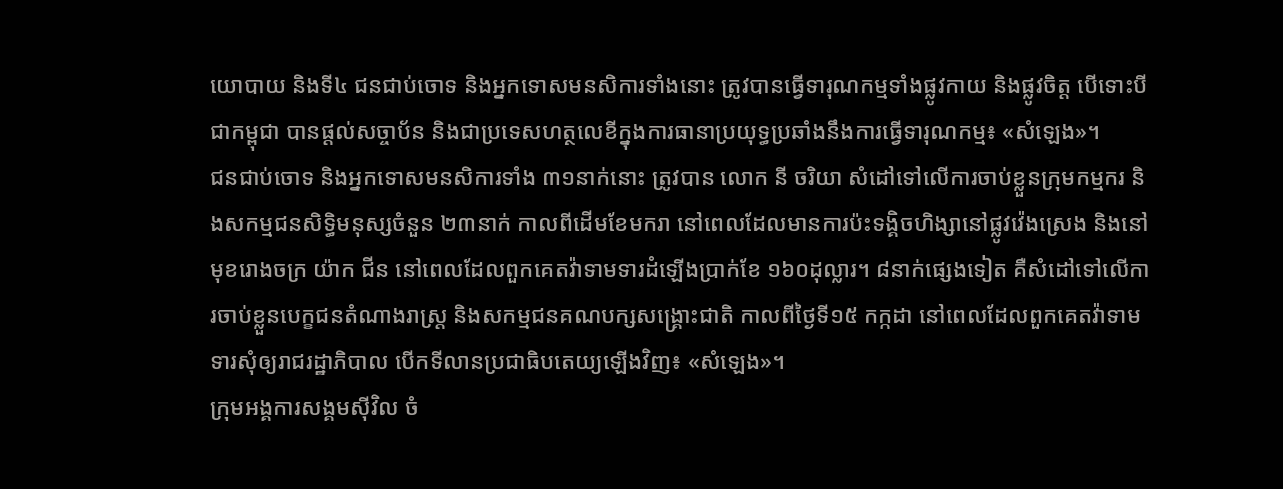យោបាយ និងទី៤ ជនជាប់ចោទ និងអ្នកទោសមនសិការទាំងនោះ ត្រូវបានធ្វើទារុណកម្មទាំងផ្លូវកាយ និងផ្លូវចិត្ត បើទោះបីជាកម្ពុជា បានផ្តល់សច្ចាប័ន និងជាប្រទេសហត្ថលេខីក្នុងការធានាប្រយុទ្ធប្រឆាំងនឹងការធ្វើទារុណកម្ម៖ «សំឡេង»។
ជនជាប់ចោទ និងអ្នកទោសមនសិការទាំង ៣១នាក់នោះ ត្រូវបាន លោក នី ចរិយា សំដៅទៅលើការចាប់ខ្លួនក្រុមកម្មករ និងសកម្មជនសិទ្ធិមនុស្សចំនួន ២៣នាក់ កាលពីដើមខែមករា នៅពេលដែលមានការប៉ះទង្គិចហិង្សានៅផ្លូវវ៉េងស្រេង និងនៅមុខរោងចក្រ យ៉ាក ជីន នៅពេលដែលពួកគេតវ៉ាទាមទារដំឡើងប្រាក់ខែ ១៦០ដុល្លារ។ ៨នាក់ផ្សេងទៀត គឺសំដៅទៅលើការចាប់ខ្លួនបេក្ខជនតំណាងរាស្ត្រ និងសកម្មជនគណបក្សសង្គ្រោះជាតិ កាលពីថ្ងៃទី១៥ កក្កដា នៅពេលដែលពួកគេតវ៉ាទាមទារសុំឲ្យរាជរដ្ឋាភិបាល បើកទីលានប្រជាធិបតេយ្យឡើងវិញ៖ «សំឡេង»។
ក្រុមអង្គការសង្គមស៊ីវិល ចំ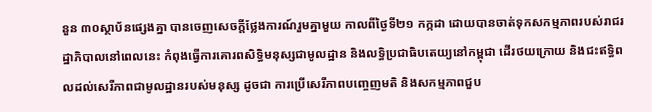នួន ៣០ស្ថាប័នផ្សេងគ្នា បានចេញសេចក្តីថ្លែងការណ៍រួមគ្នាមួយ កាលពីថ្ងៃទី២១ កក្កដា ដោយបានចាត់ទុកសកម្មភាពរបស់រាជរដ្ឋាភិបាលនៅពេលនេះ កំពុងធ្វើការគោរពសិទ្ធិមនុស្សជាមូលដ្ឋាន និងលទ្ធិប្រជាធិបតេយ្យនៅកម្ពុជា ដើរថយក្រោយ និងជះឥទ្ធិពលដល់សេរីភាពជាមូលដ្ឋានរបស់មនុស្ស ដូចជា ការប្រើសេរីភាពបញ្ចេញមតិ និងសកម្មភាពជួប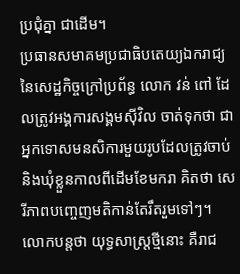ប្រជុំគ្នា ជាដើម។
ប្រធានសមាគមប្រជាធិបតេយ្យឯករាជ្យនៃសេដ្ឋកិច្ចក្រៅប្រព័ន្ធ លោក វន់ ពៅ ដែលត្រូវអង្គការសង្គមស៊ីវិល ចាត់ទុកថា ជាអ្នកទោសមនសិការមួយរូបដែលត្រូវចាប់ និងឃុំខ្លួនកាលពីដើមខែមករា គិតថា សេរីភាពបញ្ចេញមតិកាន់តែរឹតរួមទៅៗ។ លោកបន្តថា យុទ្ធសាស្ត្រថ្មីនោះ គឺរាជ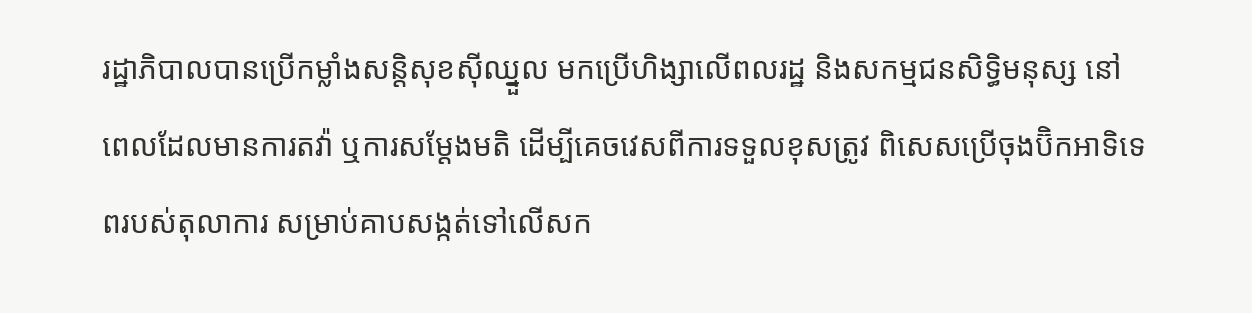រដ្ឋាភិបាលបានប្រើកម្លាំងសន្តិសុខស៊ីឈ្នួល មកប្រើហិង្សាលើពលរដ្ឋ និងសកម្មជនសិទ្ធិមនុស្ស នៅពេលដែលមានការតវ៉ា ឬការសម្ដែងមតិ ដើម្បីគេចវេសពីការទទួលខុសត្រូវ ពិសេសប្រើចុងប៊ិកអាទិទេពរបស់តុលាការ សម្រាប់គាបសង្កត់ទៅលើសក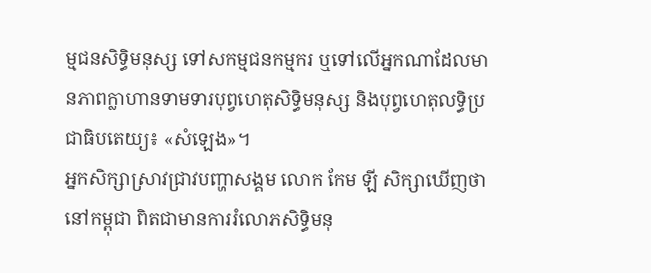ម្មជនសិទ្ធិមនុស្ស ទៅសកម្មជនកម្មករ ឬទៅលើអ្នកណាដែលមានភាពក្លាហានទាមទារបុព្វហេតុសិទ្ធិមនុស្ស និងបុព្វហេតុលទ្ធិប្រជាធិបតេយ្យ៖ «សំឡេង»។
អ្នកសិក្សាស្រាវជ្រាវបញ្ហាសង្គម លោក កែម ឡី សិក្សាឃើញថា នៅកម្ពុជា ពិតជាមានការរំលោភសិទ្ធិមនុ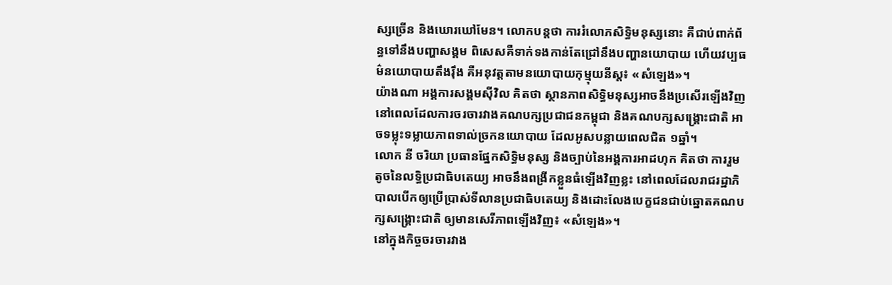ស្សច្រើន និងឃោរឃៅមែន។ លោកបន្តថា ការរំលោភសិទ្ធិមនុស្សនោះ គឺជាប់ពាក់ព័ន្ធទៅនឹងបញ្ហាសង្គម ពិសេសគឺទាក់ទងកាន់តែជ្រៅនឹងបញ្ហានយោបាយ ហើយវប្បធម៌នយោបាយតឹងរ៉ឹង គឺអនុវត្តតាមនយោបាយកុម្មុយនីស្ត៖ «សំឡេង»។
យ៉ាងណា អង្គការសង្គមស៊ីវិល គិតថា ស្ថានភាពសិទ្ធិមនុស្សអាចនឹងប្រសើរឡើងវិញនៅពេលដែលការចរចារវាងគណបក្សប្រជាជនកម្ពុជា និងគណបក្សសង្គ្រោះជាតិ អាចទម្លុះទម្លាយភាពទាល់ច្រកនយោបាយ ដែលអូសបន្លាយពេលជិត ១ឆ្នាំ។
លោក នី ចរិយា ប្រធានផ្នែកសិទ្ធិមនុស្ស និងច្បាប់នៃអង្គការអាដហុក គិតថា ការរួមតូចនៃលទ្ធិប្រជាធិបតេយ្យ អាចនឹងពង្រីកខ្លួនធំឡើងវិញខ្លះ នៅពេលដែលរាជរដ្ឋាភិបាលបើកឲ្យប្រើប្រាស់ទីលានប្រជាធិបតេយ្យ និងដោះលែងបេក្ខជនជាប់ឆ្នោតគណបក្សសង្គ្រោះជាតិ ឲ្យមានសេរីភាពឡើងវិញ៖ «សំឡេង»។
នៅក្នុងកិច្ចចរចារវាង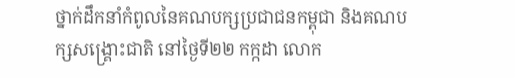ថ្នាក់ដឹកនាំកំពូលនៃគណបក្សប្រជាជនកម្ពុជា និងគណបក្សសង្គ្រោះជាតិ នៅថ្ងៃទី២២ កក្កដា លោក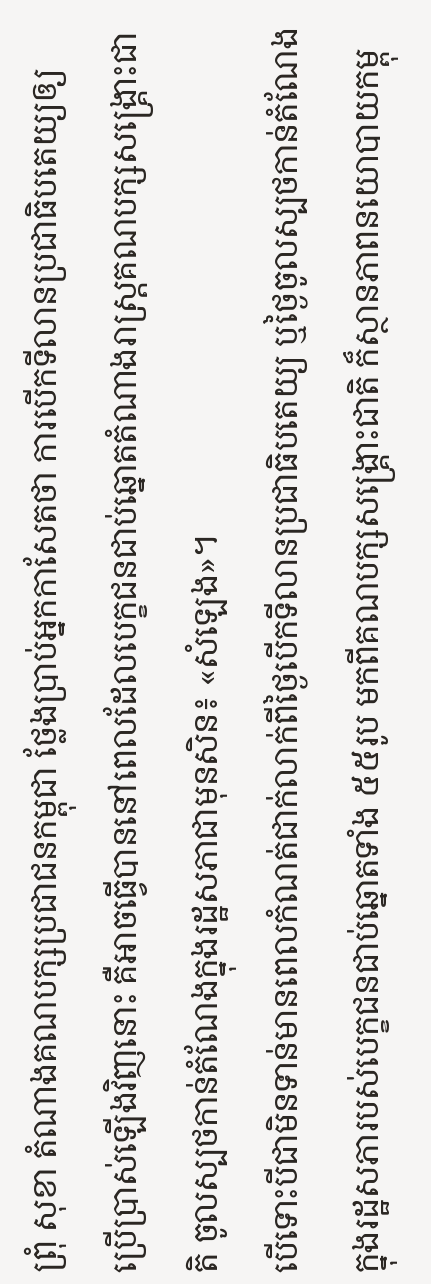ព្រុំ សុខា តំណាងគណបក្សប្រជាជនកម្ពុជា ថ្លែងប្រាប់អ្នកកាសែតថា ការបើកទីលានប្រជាធិបតេយ្យឲ្យប្រើប្រាស់ឡើងវិញនោះ គឺអាចធ្វើបាននៅពេលដែលបេក្ខជនជាប់ឆ្នោតតំណាងរាស្ត្រគណបក្សសង្គ្រោះជាតិ ចូលស្បថកាន់តំណែងក្នុងរដ្ឋសភាជាមុនសិន៖ «សំឡេង»។
បើទោះបីជាមិនទាន់មានពេលកំណត់ជាក់លាក់ពីថ្ងៃបើកទីលានប្រជាធិបតេយ្យ ឬថ្ងៃចូលស្បថកាន់តំណែងក្នុងរដ្ឋសភារបស់បេក្ខជនជាប់ឆ្នោតទាំង ៥៥រូប មកពីគណបក្សសង្គ្រោះជាតិ ក៏ស្ថានភាពនយោបាយកម្ពុ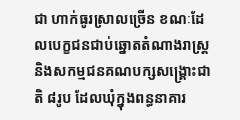ជា ហាក់ធូរស្រាលច្រើន ខណៈដែលបេក្ខជនជាប់ឆ្នោតតំណាងរាស្ត្រ និងសកម្មជនគណបក្សសង្គ្រោះជាតិ ៨រូប ដែលឃុំក្នុងពន្ធនាគារ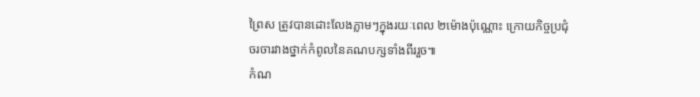ព្រៃស ត្រូវបានដោះលែងភ្លាមៗក្នុងរយៈពេល ២ម៉ោងប៉ុណ្ណោះ ក្រោយកិច្ចប្រជុំចរចារវាងថ្នាក់កំពូលនៃគណបក្សទាំងពីររួច៕
កំណ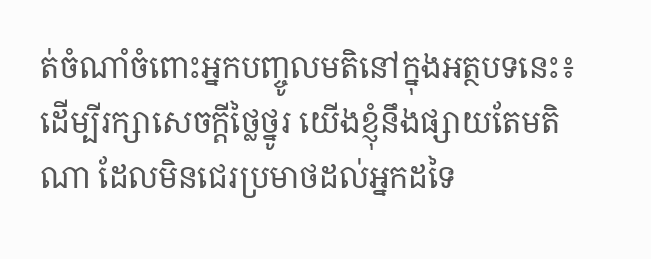ត់ចំណាំចំពោះអ្នកបញ្ចូលមតិនៅក្នុងអត្ថបទនេះ៖
ដើម្បីរក្សាសេចក្ដីថ្លៃថ្នូរ យើងខ្ញុំនឹងផ្សាយតែមតិណា ដែលមិនជេរប្រមាថដល់អ្នកដទៃ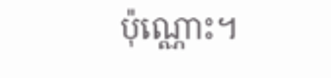ប៉ុណ្ណោះ។